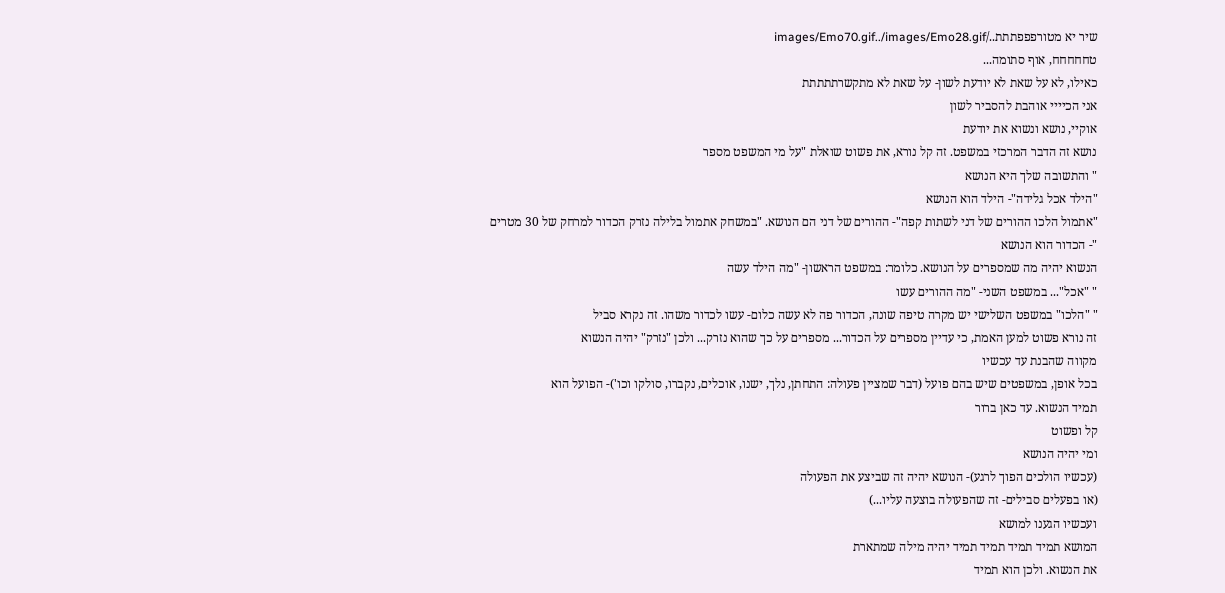שיר יא מטורפפפתתת../images/Emo70.gif../images/Emo28.gif
טחחחחח, אוף סתומה...
כאילו, לא על שאת לא יודעת לשון- על שאת לא מתקשרתתתתת
אני הכיייי אוהבת להסביר לשון
אוקיי, נושא ונשוא את יודעת
נושא זה הדבר המרכזי במשפט. זה קל נורא, את פשוט שואלת "על מי המשפט מספר
" והתשובה שלך היא הנושא
"הילד אכל גלידה"- הילד הוא הנושא
"אתמול הלכו ההורים של דני לשתות קפה"- ההורים של דני הם הנושא. "במשחק אתמול בלילה נזרק הכדור למרחק של 30 מטרים
"- הכדור הוא הנושא
הנשוא יהיה מה שמספרים על הנושא. כלומר: במשפט הראשון- "מה הילד עשה
" "אכל"... במשפט השני- "מה ההורים עשו
" "הלכו" במשפט השלישי יש מקרה טיפה שונה, הכדור פה לא עשה כלום- עשו לכדור משהו. זה נקרא סביל
זה נורא פשוט למען האמת, כי עדיין מספרים על הכדור... מספרים על כך שהוא נזרק... ולכן "נזרק" יהיה הנשוא
מקווה שהבנת עד עכשיו
בכל אופן, במשפטים שיש בהם פועל (דבר שמציין פעולה: התחתן, נלך, ישנו, אוכלים, נקברו, סולקו וכו')- הפועל הוא
תמיד הנשוא. עד כאן ברור
קל ופשוט
ומי יהיה הנושא
(עכשיו הולכים הפוך לרגע)- הנושא יהיה זה שביצע את הפעולה
(או בפעלים סבילים- זה שהפעולה בוצעה עליו...)
ועכשיו הגענו למושא
המושא תמיד תמיד תמיד תמיד יהיה מילה שמתארת
את הנשוא. ולכן הוא תמיד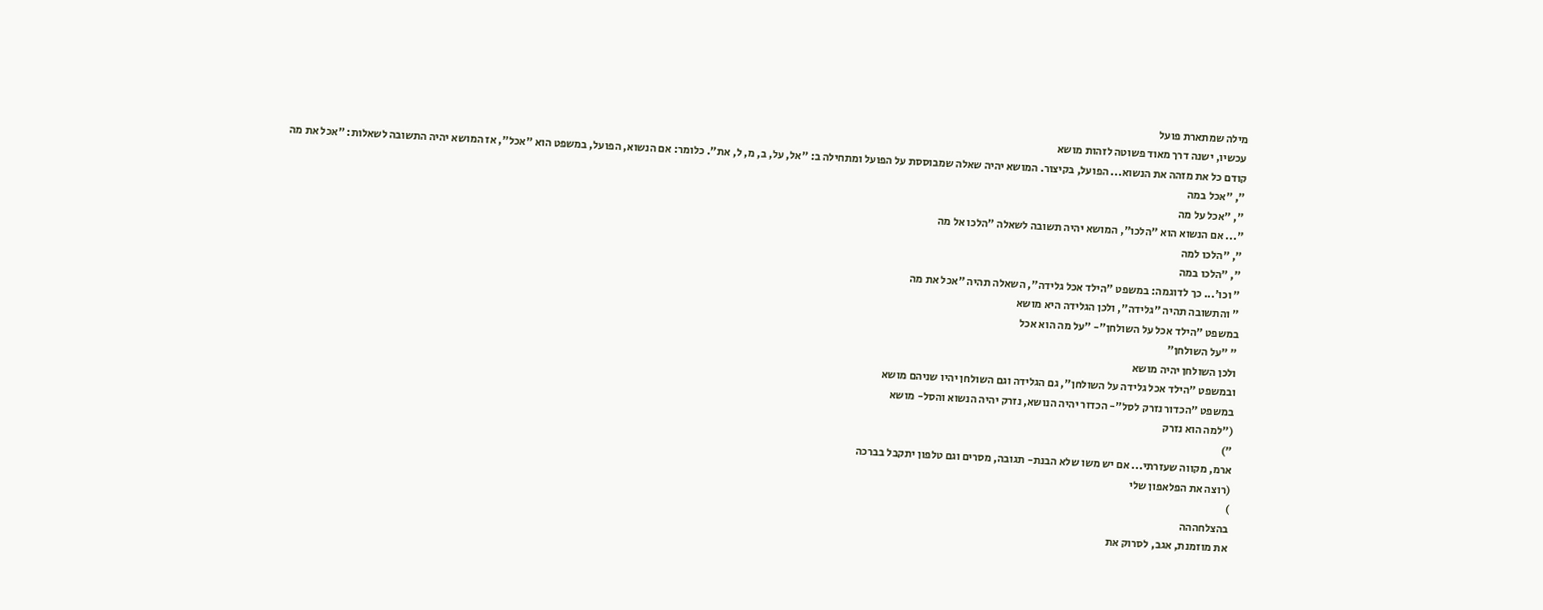מילה שמתארת פועל
עכשיו, ישנה דרך מאוד פשוטה לזהות מושא
קודם כל את מזהה את הנשוא... הפועל, בקיצור. המושא יהיה שאלה שמבוססת על הפועל ומתחילה ב: "אל, על, ב, מ, ל, את". כלומר: אם הנשוא, הפועל, במשפט הוא "אכל", אז המושא יהיה התשובה לשאלות: "אכל את מה
", "אכל במה
", "אכל על מה
"... אם הנשוא הוא "הלכו", המושא יהיה תשובה לשאלה "הלכו אל מה
", "הלכו למה
", "הלכו במה
" וכו'... כך לדוגמה: במשפט "הילד אכל גלידה", השאלה תהיה "אכל את מה
" והתשובה תהיה "גלידה", ולכן הגלידה היא מושא
במשפט "הילד אכל על השולחן"- "על מה הוא אכל
" "על השולחן"
ולכן השולחן יהיה מושא
ובמשפט "הילד אכל גלידה על השולחן", גם הגלידה וגם השולחן יהיו שניהם מושא
במשפט "הכדור נזרק לסל"- הכדור יהיה הנושא, נזרק יהיה הנשוא והסל- מושא
("למה הוא נזרק
")
ארמ, מקווה שעזרתי... אם יש משו שלא הבנת- תגובה, מסרים וגם טלפון יתקבל בברכה
(רוצה את הפלאפון שלי
)
בהצלחההה
את מוזמנת, אגב, לסרוק את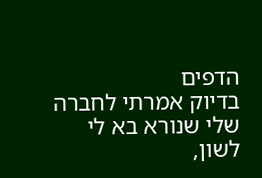הדפים
בדיוק אמרתי לחברה שלי שנורא בא לי לשון,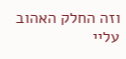וזה החלק האהוב עליי